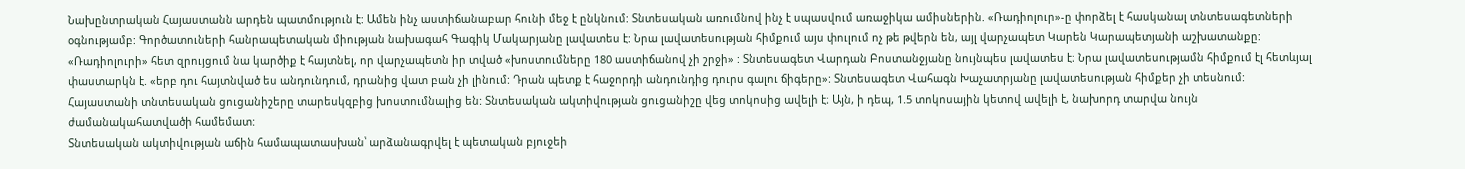Նախընտրական Հայաստանն արդեն պատմություն է: Ամեն ինչ աստիճանաբար հունի մեջ է ընկնում: Տնտեսական առումնով ինչ է սպասվում առաջիկա ամիսներին. «Ռադիոլուր»-ը փորձել է հասկանալ տնտեսագետների օգնությամբ: Գործատուների հանրապետական միության նախագահ Գագիկ Մակարյանը լավատես է: Նրա լավատեսության հիմքում այս փուլում ոչ թե թվերն են, այլ վարչապետ Կարեն Կարապետյանի աշխատանքը: «Ռադիոլուրի» հետ զրույցում նա կարծիք է հայտնել, որ վարչապետն իր տված «խոստումները 180 աստիճանով չի շրջի» : Տնտեսագետ Վարդան Բոստանջյանը նույնպես լավատես է։ Նրա լավատեսությամն հիմքում էլ հետևյալ փաստարկն է. «երբ դու հայտնված ես անդունդում, դրանից վատ բան չի լինում: Դրան պետք է հաջորդի անդունդից դուրս գալու ճիգերը»: Տնտեսագետ Վահագն Խաչատրյանը լավատեսության հիմքեր չի տեսնում:
Հայաստանի տնտեսական ցուցանիշերը տարեսկզբից խոստումնալից են: Տնտեսական ակտիվության ցուցանիշը վեց տոկոսից ավելի է։ Այն, ի դեպ, 1.5 տոկոսային կետով ավելի է, նախորդ տարվա նույն ժամանակահատվածի համեմատ:
Տնտեսական ակտիվության աճին համապատասխան՝ արձանագրվել է պետական բյուջեի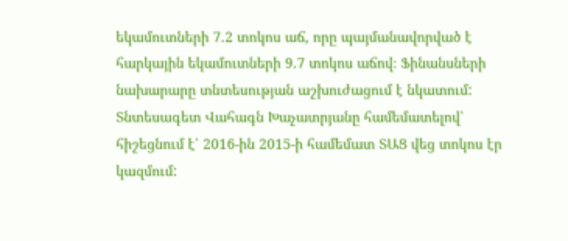եկամուտների 7.2 տոկոս աճ, որը պայմանավորված է հարկային եկամուտների 9.7 տոկոս աճով։ Ֆինանսների նախարարը տնտեսության աշխուժացում է նկատում: Տնտեսագետ Վահագն Խաչատրյանը համեմատելով՝ հիշեցնում է՝ 2016-ին 2015-ի համեմատ ՏԱՑ վեց տոկոս էր կազմում: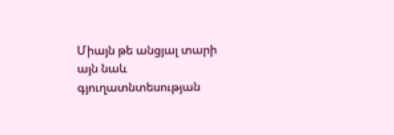Միայն թե անցյալ տարի այն նաև գյուղատնտեսության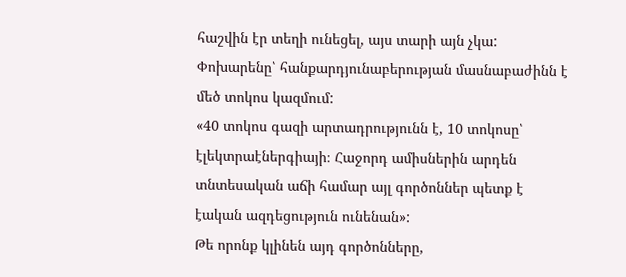հաշվին էր տեղի ունեցել, այս տարի այն չկա: Փոխարենը՝ հանքարդյունաբերության մասնաբաժինն է մեծ տոկոս կազմում:
«40 տոկոս գազի արտադրությունն է, 10 տոկոսը՝ էլեկտրաէներգիայի։ Հաջորդ ամիսներին արդեն տնտեսական աճի համար այլ գործոններ պետք է էական ազդեցություն ունենան»:
Թե որոնք կլինեն այդ գործոնները,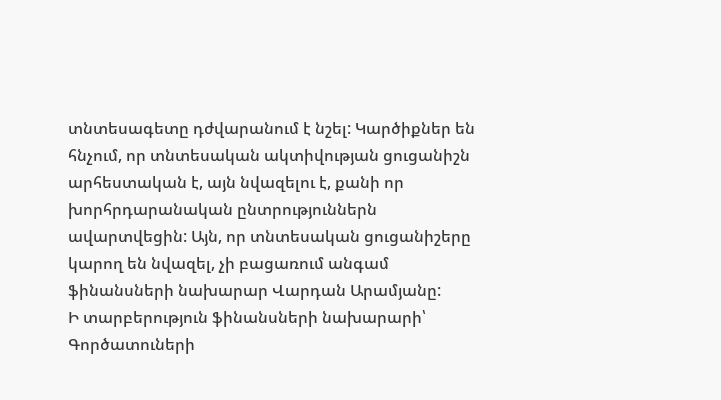տնտեսագետը դժվարանում է նշել: Կարծիքներ են հնչում, որ տնտեսական ակտիվության ցուցանիշն արհեստական է, այն նվազելու է, քանի որ խորհրդարանական ընտրություններն ավարտվեցին: Այն, որ տնտեսական ցուցանիշերը կարող են նվազել, չի բացառում անգամ ֆինանսների նախարար Վարդան Արամյանը:
Ի տարբերություն ֆինանսների նախարարի՝ Գործատուների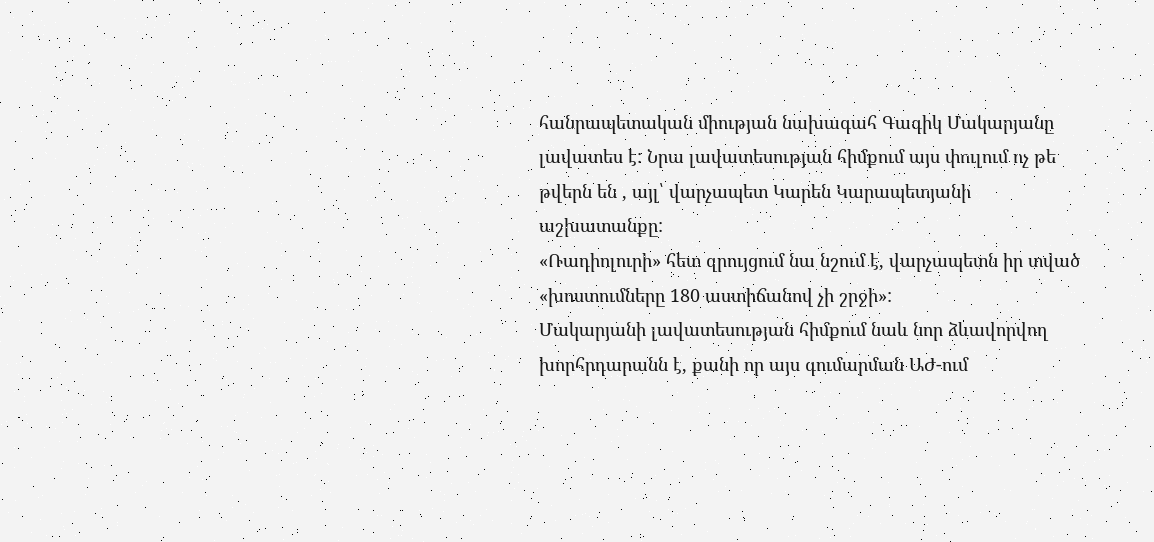հանրապետական միության նախագահ Գագիկ Մակարյանը լավատես է: Նրա լավատեսության հիմքում այս փուլում ոչ թե թվերն են , այլ՝ վարչապետ Կարեն Կարապետյանի աշխատանքը:
«Ռադիոլուրի» հետ զրույցում նա նշում է, վարչապետն իր տված «խոստումները 180 աստիճանով չի շրջի»:
Մակարյանի լավատեսության հիմքում նաև նոր ձևավորվող խորհրդարանն է, քանի որ այս գումարման ԱԺ-ում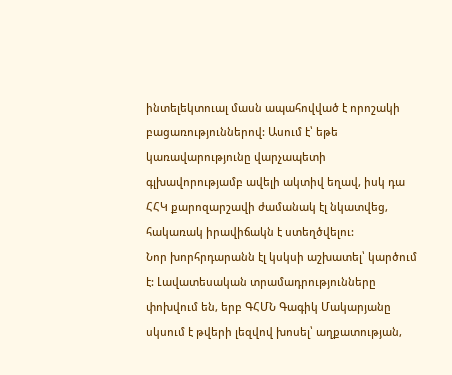ինտելեկտուալ մասն ապահովված է որոշակի բացառություններով: Ասում է՝ եթե կառավարությունը վարչապետի գլխավորությամբ ավելի ակտիվ եղավ, իսկ դա ՀՀԿ քարոզարշավի ժամանակ էլ նկատվեց, հակառակ իրավիճակն է ստեղծվելու:
Նոր խորհրդարանն էլ կսկսի աշխատել՝ կարծում է: Լավատեսական տրամադրությունները փոխվում են, երբ ԳՀՄՆ Գագիկ Մակարյանը սկսում է թվերի լեզվով խոսել՝ աղքատության,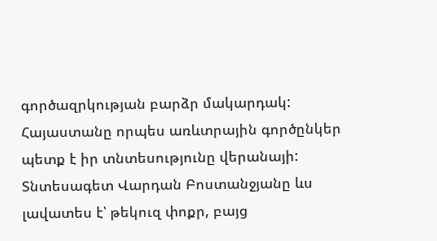գործազրկության բարձր մակարդակ: Հայաստանը որպես առևտրային գործընկեր պետք է իր տնտեսությունը վերանայի: Տնտեսագետ Վարդան Բոստանջյանը ևս լավատես է՝ թեկուզ փոքր, բայց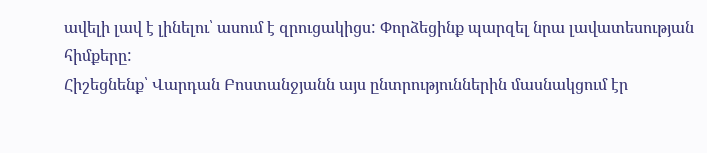ավելի լավ է լինելու՝ ասում է զրուցակիցս: Փորձեցինք պարզել նրա լավատեսության հիմքերը:
Հիշեցնենք՝ Վարդան Բոստանջյանն այս ընտրություններին մասնակցում էր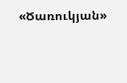«Ծառուկյան»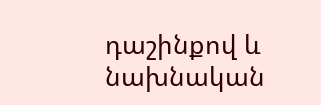դաշինքով և նախնական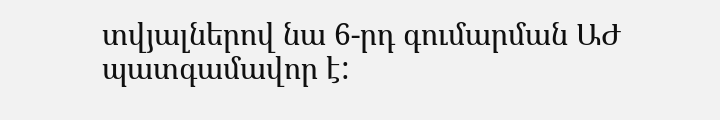տվյալներով նա 6-րդ գումարման ԱԺ պատգամավոր է: